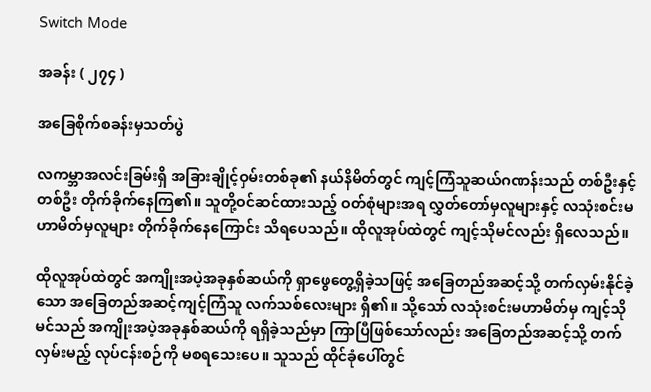Switch Mode

အခန်း ( ၂၇၄ )

အခြေစိုက်စခန်းမှသတ်ပွဲ

လကမ္ဘာအလင်းခြမ်းရှိ အခြားချိုင့်ဝှမ်းတစ်ခု၏ နယ်နိမိတ်တွင် ကျင့်ကြံသူဆယ်ဂဏန်းသည် တစ်ဦးနှင့်တစ်ဦး တိုက်ခိုက်နေကြ၏။ သူတို့ဝင်ဆင်ထားသည့် ဝတ်စုံများအရ လွှတ်တော်မှလူများနှင့် လသုံးစင်းမဟာမိတ်မှလူများ တိုက်ခိုက်နေကြောင်း သိရပေသည်။ ထိုလူအုပ်ထဲတွင် ကျင့်သိုမင်လည်း ရှိလေသည်။

ထိုလူအုပ်ထဲတွင် အကျိုးအပဲ့အခုနှစ်ဆယ်ကို ရှာဖွေတွေ့ရှိခဲ့သဖြင့် အခြေတည်အဆင့်သို့ တက်လှမ်းနိုင်ခဲ့သော အခြေတည်အဆင့်ကျင့်ကြံသူ လက်သစ်လေးများ ရှိ၏။ သို့သော် လသုံးစင်းမဟာမိတ်မှ ကျင့်သိုမင်သည် အကျိုးအပဲ့အခုနှစ်ဆယ်ကို ရရှိခဲ့သည်မှာ ကြာပြီဖြစ်သော်လည်း အခြေတည်အဆင့်သို့ တက်လှမ်းမည့် လုပ်ငန်းစဉ်ကို မစရသေးပေ။ သူသည် ထိုင်ခုံပေါ်တွင်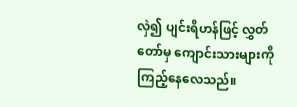လှဲ၍ ပျင်းရိဟန်ဖြင့် လွှတ်တော်မှ ကျောင်းသားများကို ကြည့်နေလေသည်။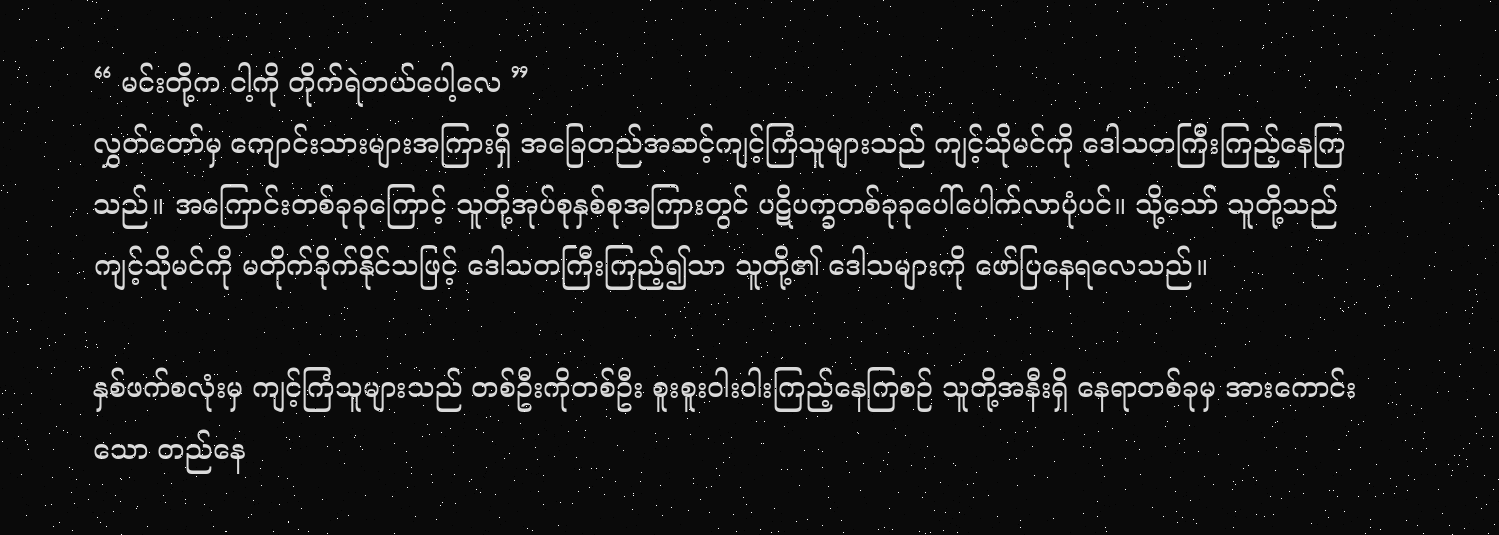“ မင်းတို့က ငါ့ကို တိုက်ရဲတယ်ပေါ့လေ ”
လွှတ်တော်မှ ကျောင်းသားများအကြားရှိ အခြေတည်အဆင့်ကျင့်ကြံသူများသည် ကျင့်သိုမင်ကို ဒေါသတကြီးကြည့်နေကြသည်။ အကြောင်းတစ်ခုခုကြောင့် သူတို့အုပ်စုနှစ်စုအကြားတွင် ပဋိပက္ခတစ်ခုခုပေါ်ပေါက်လာပုံပင်။ သို့သော် သူတို့သည် ကျင့်သိုမင်ကို မတိုက်ခိုက်နိုင်သဖြင့် ဒေါသတကြီးကြည့်၍သာ ‌သူတို့၏ ဒေါသများကို ဖော်ပြနေရလေသည်။

နှစ်ဖက်စလုံးမှ ကျင့်ကြံသူများသည် တစ်ဦးကိုတစ်ဦး စူးစူးဝါးဝါးကြည့်နေကြစဉ် သူတို့အနီးရှိ နေရာတစ်ခုမှ အားကောင်းသော တည်နေ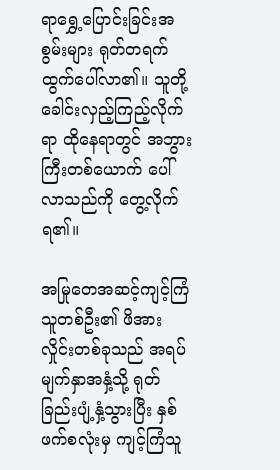ရာရွှေ့ပြောင်းခြင်းအစွမ်းများ ရုတ်တရက်ထွက်ပေါ်လာ၏။ သူတို့ ခေါင်းလှည့်ကြည့်လိုက်ရာ ထိုနေရာတွင် အဘွားကြီးတစ်ယောက် ပေါ်လာသည်ကို တွေ့လိုက်ရ၏။

အမြုတေအဆင့်ကျင့်ကြံသူတစ်ဦး၏ ဖိအားလှိုင်းတစ်ခုသည် အရပ်မျက်နှာအနှံ့သို့ ရုတ်ခြည်းပျံ့နှံ့သွားပြီး နှစ်ဖက်စလုံးမှ ကျင့်ကြံသူ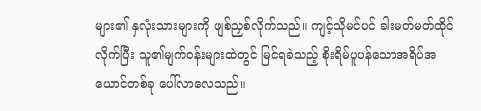များ၏ နှလုံးသားများကို ဖျစ်ညှစ်လိုက်သည်။ ကျင့်သိုမင်ပင် ခါးမတ်မတ်ထိုင်လိုက်ပြီး သူ၏မျက်ဝန်းများထဲတွင် မြင်ရခဲသည့် စိုးရိမ်ပူပန်သောအရိပ်အယောင်တစ်ခု ပေါ်လာလေသည်။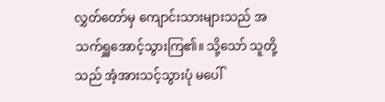လွှတ်တော်မှ ကျောင်းသားများသည် အသက်ရှူအောင့်သွားကြ၏။ သို့သော် သူတို့သည် အံ့အားသင့်သွားပုံ မပေါ်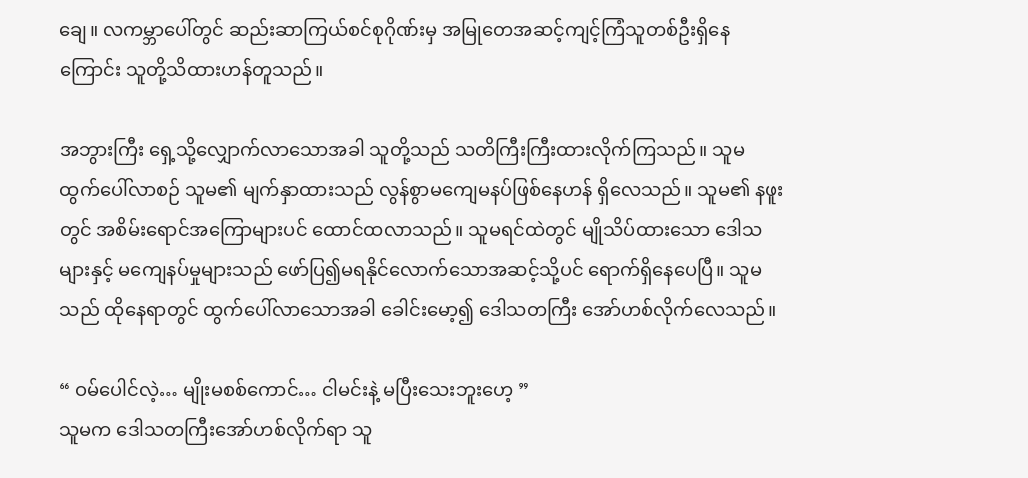ချေ။ လကမ္ဘာပေါ်တွင် ဆည်းဆာကြယ်စင်စုဂိုဏ်းမှ အမြုတေအဆင့်ကျင့်ကြံသူတစ်ဦးရှိနေကြောင်း သူတို့သိထားဟန်တူသည်။

အဘွားကြီး ရှေ့သို့လျှောက်လာသောအခါ သူတို့သည် သတိကြီးကြီးထားလိုက်ကြသည်။ သူမ ထွက်ပေါ်လာစဉ် သူမ၏ မျက်နှာထားသည် လွန်စွာမကျေမနပ်ဖြစ်နေဟန် ရှိလေသည်။ သူမ၏ နဖူးတွင် အစိမ်းရောင်အကြောများပင် ထောင်ထလာသည်။ သူမရင်ထဲတွင် မျိုသိပ်ထားသော ဒေါသများနှင့် မကျေနပ်မှုများသည် ဖော်ပြ၍မရနိုင်လောက်သောအဆင့်သို့ပင် ရောက်ရှိနေပေပြီ။ သူမသည် ထိုနေရာတွင် ထွက်ပေါ်လာသောအခါ ခေါင်းမော့၍ ဒေါသတကြီး အော်ဟစ်လိုက်လေသည်။

“ ဝမ်ပေါင်လဲ့… မျိုးမစစ်ကောင်… ငါမင်းနဲ့ မပြီးသေးဘူးဟေ့ ”
သူမက ဒေါသတကြီးအော်ဟစ်လိုက်ရာ သူ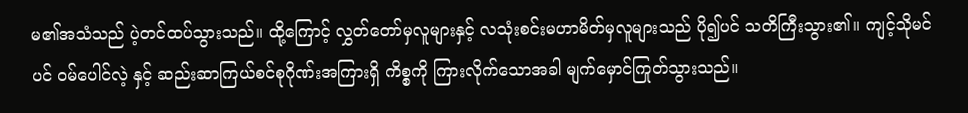မ၏အသံသည် ပဲ့တင်ထပ်သွားသည်။ ထို့ကြောင့် လွှတ်တော်မှလူများနှင့် လသုံးစင်းမဟာမိတ်မှလူများသည် ပို၍ပင် သတိကြီးသွား၏။ ကျင့်သိုမင်ပင် ဝမ်‌ပေါင်လဲ့ နှင့် ဆည်းဆာကြယ်စင်စုဂိုဏ်းအကြားရှိ ကိစ္စကို ကြားလိုက်သောအခါ မျက်မှောင်ကြုတ်သွားသည်။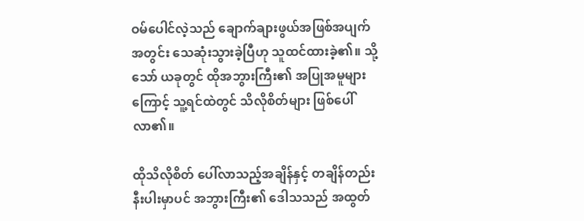ဝမ်ပေါင်လဲ့သည် ချောက်ချားဖွယ်အဖြစ်အပျက်အတွင်း သေဆုံးသွားခဲ့ပြီဟု သူထင်ထားခဲ့၏။ သို့သော် ယခုတွင် ထိုအဘွားကြီး၏ အပြုအမူများကြောင့် သူ့ရင်ထဲတွင် သိလိုစိတ်များ ဖြစ်ပေါ်လာ၏။

ထိုသိလိုစိတ် ပေါ်လာသည့်အချိန်နှင့် တချိန်တည်းနီးပါးမှာပင် အဘွားကြီး၏ ဒေါသသည် အထွတ်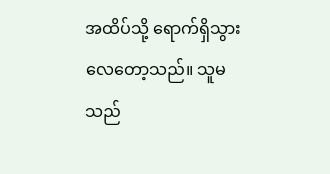အထိပ်သို့ ရောက်ရှိသွားလေတော့သည်။ သူမသည်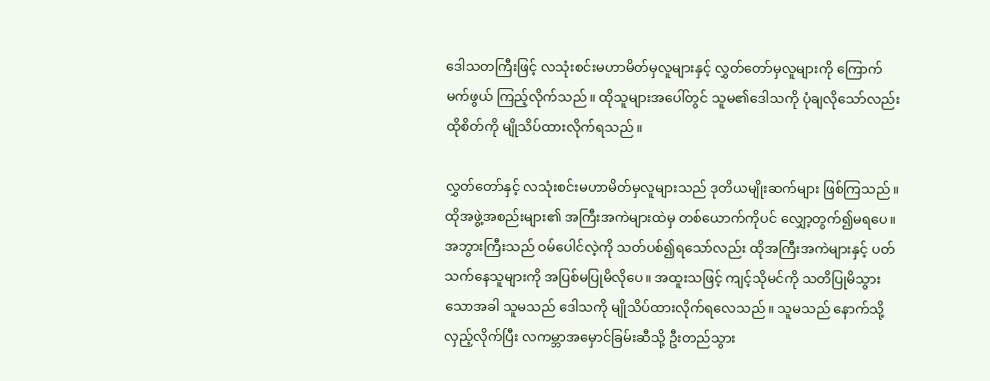ဒေါသတကြီးဖြင့် လသုံးစင်းမဟာမိတ်မှလူများနှင့် လွှတ်တော်မှလူများကို ကြောက်မက်ဖွယ် ကြည့်လိုက်သည်။ ထိုသူများအပေါ်တွင် သူမ၏ဒေါသကို ပုံချလိုသော်လည်း ထိုစိတ်ကို မျိုသိပ်ထားလိုက်ရသည်။

လွှတ်တော်နှင့် လသုံးစင်းမဟာမိတ်မှလူများသည် ဒုတိယမျိုးဆက်များ ဖြစ်ကြသည်။ ထိုအဖွဲ့အစည်းများ၏ အကြီးအကဲများထဲမှ တစ်ယောက်ကိုပင် လျှော့တွက်၍မရပေ။ အဘွားကြီးသည် ဝမ်ပေါင်လဲ့ကို သတ်ပစ်၍ရသော်လည်း ထိုအကြီးအကဲများနှင့် ပတ်သက်နေသူများကို အပြစ်မပြုမိလိုပေ။ အထူးသဖြင့် ကျင့်သိုမင်ကို သတိပြုမိသွားသောအခါ သူမသည် ဒေါသကို မျိုသိပ်ထားလိုက်ရလေသည်။ သူမသည် နောက်သို့လှည့်လိုက်ပြီး လကမ္ဘာအမှောင်ခြမ်းဆီသို့ ဦးတည်သွား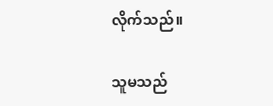လိုက်သည်။

သူမသည်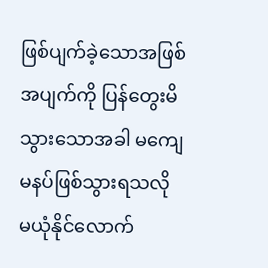ဖြစ်ပျက်ခဲ့သောအဖြစ်အပျက်ကို ပြန်တွေးမိသွားသောအခါ မကျေမနပ်ဖြစ်သွားရသလို မယုံနိုင်လောက်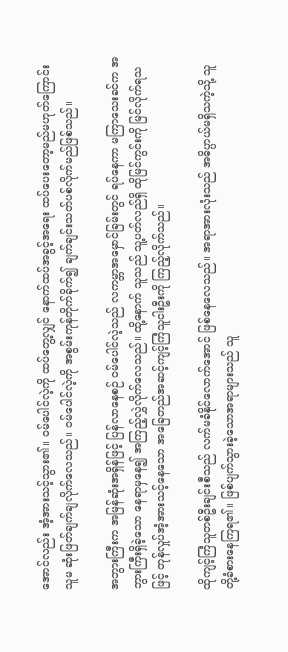အောင်လည်း အံ့အားသင့်သွား၏။ ဝမ်ပေါင်လဲ့ကို ထပ်တွေ့လျှင် ‌နောက်ထပ်အခွင့်အရေး ထပ်ပေးတော့မည်မဟုတ်ကြောင်း သူမ ဆုံးဖြတ်ချက်ချလိုက်လေသည်။ ဝမ်ပေါင်လဲ့ကို အစွမ်းကုန်တိုက်ခိုက်၍ ချက်ချင်းသတ်ပစ်လိုက်မည်ဖြစ်သည်။

အဘွားကြီးက အမြန်ဆုံးအရှိန်ဖြင့် ပြန်လာနေစဉ် ဝမ်ပေါင်လဲ့သည် လကမ္ဘာအမှောင်ခြမ်းတွင် ရပ်နေကာ မကြာသေးခင်က အဘွားကြီးရှိခဲ့သော နေရာမှနေ၍ အကြည့်လွှဲလိုက်လေသည်။ ထို့နောက် သူသည် သူ့ပတ်လည်ရှိ ထိုမြင်ကွင်းကို မြင်လိုက်ရသဖြင့် တုန်လှုပ်အံ့အားသင့်နေသော အခြေတည်အဆင့်ကျင့်ကြံသူငါးဦးကို ကြည့်လိုက်သည်။

ထိုကျင့်ကြံသူတစ်ဦးချင်းစီသည် လက်မခံနိုင်လောက်အောင် ဖြစ်နေလေသည်။ အရာအားလုံးသည် အဓိပ္ပာယ်မရှိသကဲ့သို့ သူတို့ခံစားနေကြရ၏။ ဖြစ်ပျက်သွားခဲ့သောအရာများသည် သူ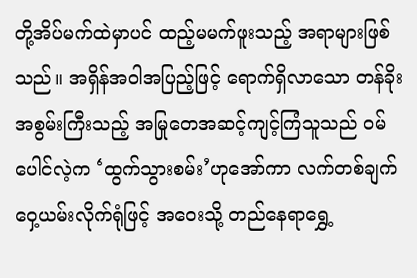တို့အိပ်မက်ထဲမှာပင် ထည့်မမက်ဖူးသည့် အရာများဖြစ်သည်။ အရှိန်အဝါအပြည့်ဖြင့် ရောက်ရှိလာသော တန်ခိုးအစွမ်းကြီးသည့် အမြုတေအဆင့်ကျင့်ကြံသူသည် ဝမ်ပေါင်လဲ့က ‘ထွက်သွားစမ်း’ဟုအော်ကာ လက်တစ်ချက်ဝှေ့ယမ်းလိုက်ရုံဖြင့် အ‌ဝေးသို့ တည်နေရာရွှေ့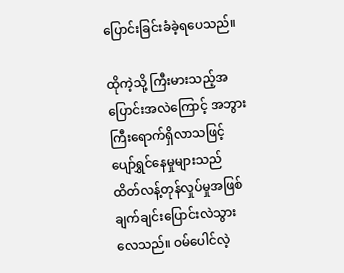ပြောင်းခြင်းခံခဲ့ရပေသည်။

ထိုကဲ့သို့ ကြီးမားသည့်အပြောင်းအလဲကြောင့် အဘွားကြီးရောက်ရှိလာသဖြင့် ပျော်ရွှင်နေမှုများသည် ထိတ်လန့်တုန်လှုပ်မှုအဖြစ် ချက်ချင်းပြောင်းလဲသွားလေသည်။ ဝမ်ပေါင်လဲ့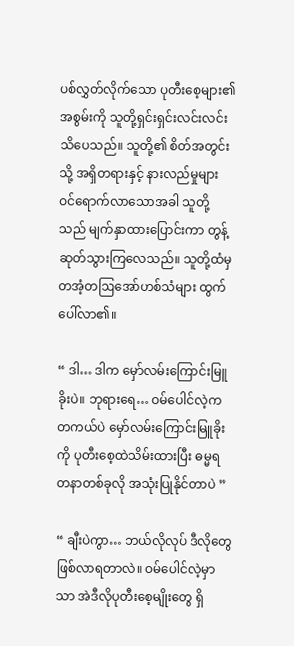ပစ်လွှတ်လိုက်သော ပုတီးစေ့များ၏ အစွမ်းကို သူတို့ရှင်းရှင်းလင်းလင်းသိပေသည်။ သူတို့၏ စိတ်အတွင်းသို့ အရှိတရားနှင့် နားလည်မှုများ ဝင်ရောက်လာသောအခါ သူတို့သည် မျက်နှာထားပြောင်းကာ တွန့်ဆုတ်သွားကြလေသည်။ သူတို့ထံမှ တအံ့တဩအော်ဟစ်သံများ ထွက်ပေါ်လာ၏။

“ ဒါ… ဒါက မှော်လမ်းကြောင်းမြူခိုးပဲ။ ဘုရားရေ… ဝမ်ပေါင်လဲ့က တကယ်ပဲ မှော်လမ်းကြောင်းမြူခိုးကို ပုတီးစေ့ထဲသိမ်းထားပြီး ဓမ္မရတနာတစ်ခုလို အသုံးပြုနိုင်တာပဲ ”

“ ချီးပဲကွာ… ဘယ်လိုလုပ် ဒီလိုတွေဖြစ်လာရတာလဲ။ ဝမ်ပေါင်လဲ့မှာသာ အဲဒီလိုပုတီးစေ့မျိုးတွေ ရှိ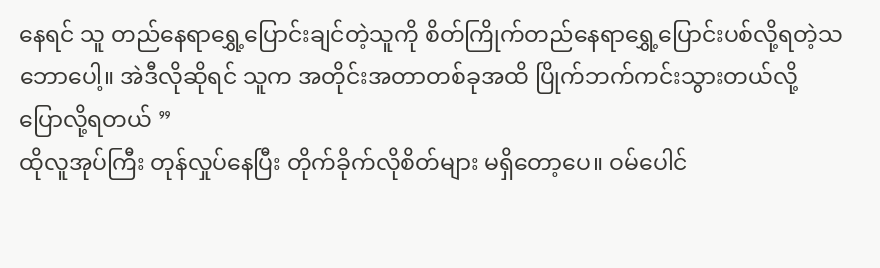နေရင် သူ တည်နေရာရွှေ့ပြောင်းချင်တဲ့သူကို စိတ်ကြိုက်တည်နေရာရွှေ့ပြောင်းပစ်လို့ရတဲ့သဘောပေါ့။ အဲဒီလိုဆိုရင် သူက အတိုင်းအတာတစ်ခုအထိ ပြိုက်ဘက်ကင်းသွားတယ်လို့ ပြောလို့ရတယ် ”
ထိုလူအုပ်ကြီး တုန်လှုပ်နေပြီး တိုက်ခိုက်လိုစိတ်များ မရှိတော့ပေ။ ဝမ်ပေါင်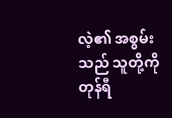လဲ့၏ အစွမ်းသည် သူတို့ကို တုန်ရီ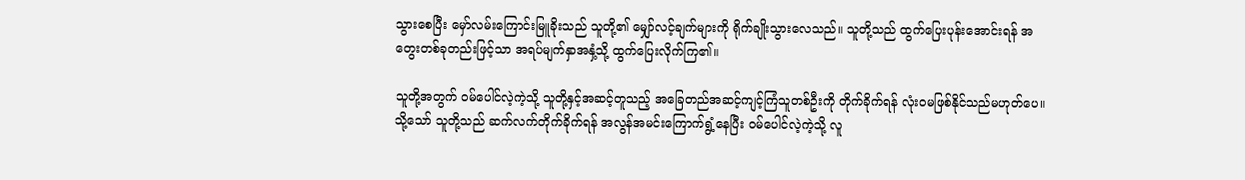သွားစေပြီး မှော်လမ်းကြောင်းမြူခိုးသည် သူတို့၏ မျှော်လင့်ချက်များကို ရိုက်ချိုးသွားလေသည်။ သူတို့သည် ထွက်ပြေးပုန်းအောင်းရန် အတွေးတစ်ခုတည်းဖြင့်သာ အရပ်မျက်နှာအနှံ့သို့ ထွက်ပြေးလိုက်ကြ၏။

သူတို့အတွက် ဝမ်ပေါင်လဲ့ကဲ့သို့ သူတို့နှင့်အဆင့်တူသည့် အခြေတည်အဆင့်ကျင့်ကြံသူတစ်ဦးကို တိုက်ခိုက်ရန် လုံးဝမဖြစ်နိုင်သည်မဟုတ်ပေ။ သို့သော် သူတို့သည် ဆက်လက်တိုက်ခိုက်ရန် အလွန်အမင်းကြောက်ရွံ့နေပြီး ဝမ်ပေါင်လဲ့ကဲ့သို့ လူ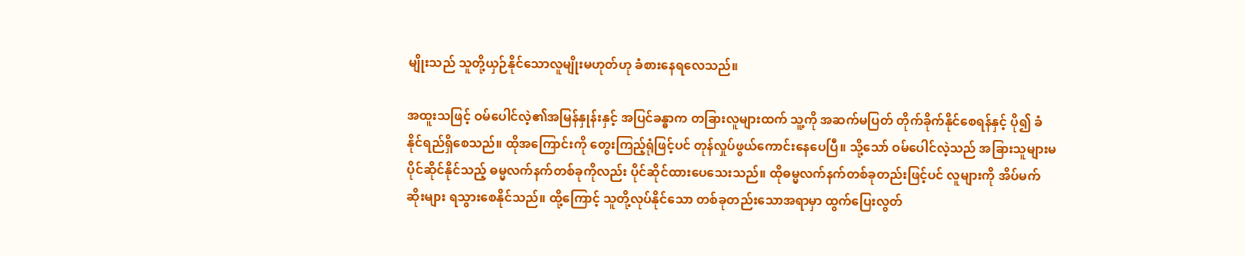မျိုးသည် သူတို့ယှဉ်နိုင်သောလူမျိုးမဟုတ်ဟု ခံစားနေရလေသည်။

အထူးသဖြင့် ဝမ်ပေါင်လဲ့၏အမြန်နှုန်းနှင့် အပြင်ခန္ဓာက တခြားလူများထက် သူ့ကို အဆက်မပြတ် တိုက်ခိုက်နိုင်စေရန်နှင့် ပို၍ ခံနိုင်ရည်ရှိစေသည်။ ထိုအကြောင်းကို တွေးကြည့်ရုံဖြင့်ပင် တုန်လှုပ်ဖွယ်ကောင်းနေပေပြီ။ သို့သော် ဝမ်ပေါင်လဲ့သည် အခြားသူများမပိုင်ဆိုင်နိုင်သည့် ဓမ္မလက်နက်တစ်ခုကိုလည်း ပိုင်ဆိုင်ထားပေသေးသည်။ ထိုဓမ္မလက်နက်တစ်ခုတည်းဖြင့်ပင် လူများကို အိပ်မက်ဆိုးများ ရသွားစေနိုင်သည်။ ထို့ကြောင့် သူတို့လုပ်နိုင်သော တစ်ခုတည်းသောအရာမှာ ထွက်ပြေးလွတ်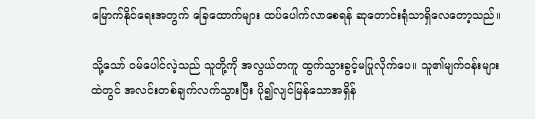မြောက်နိုင်ရေးအတွက် ခြေထောက်များ ထပ်ပေါက်လာစေရန် ဆုတောင်းရုံသာရှိလေတော့သည်။

သို့သော် ဝမ်ပေါင်လဲ့သည် သူတို့ကို အလွယ်တကူ ထွက်သွားခွင့်မပြုလိုက်ပေ။ သူ၏မျက်ဝန်းများထဲတွင် အလင်းတစ်ချက်လက်သွားပြီး ပို၍လျင်မြန်သောအရှိန်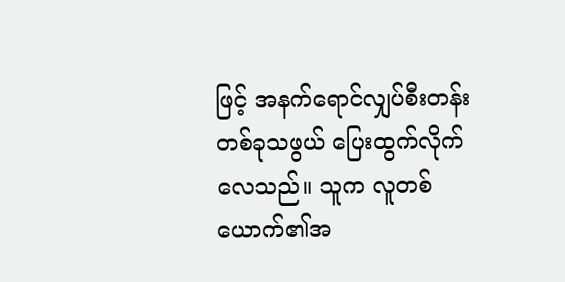ဖြင့် အနက်ရောင်လျှပ်စီးတန်းတစ်ခုသဖွယ် ပြေးထွက်လိုက်လေသည်။ သူက လူတစ်ယောက်၏အ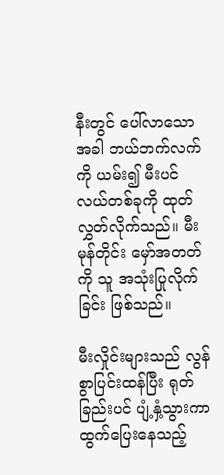နီးတွင် ပေါ်လာသောအခါ ဘယ်ဘက်လက်ကို ယမ်း၍ မီးပင်လယ်တစ်ခုကို ထုတ်လွှတ်လိုက်သည်။ မီးမုန်တိုင်း မှော်အတတ်ကို သူ အသုံးပြုလိုက်ခြင်း ဖြစ်သည်။

မီးလှိုင်းများသည် လွန်စွာပြင်းထန်ပြီး ရုတ်ခြည်းပင် ပျံ့နှံ့သွားကာ ထွက်ပြေးနေသည့်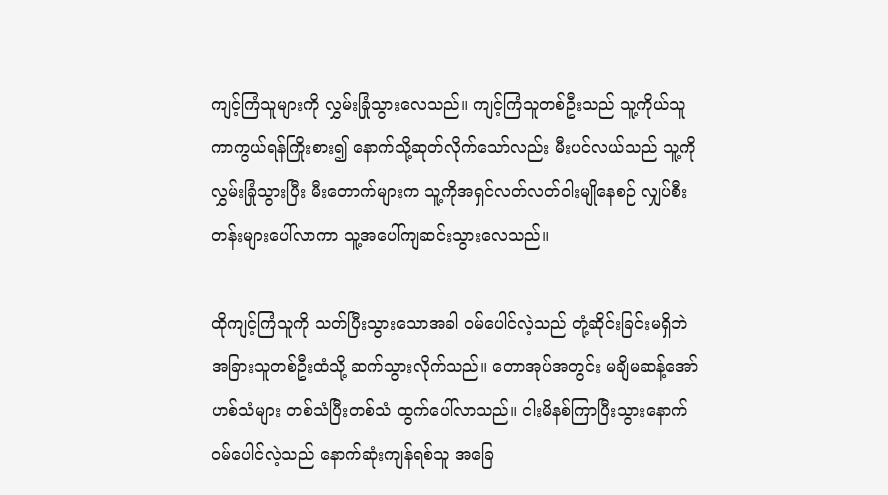ကျင့်ကြံသူများကို လွှမ်းခြုံသွားလေသည်။ ကျင့်ကြံသူတစ်ဦးသည် သူ့ကိုယ်သူ ကာကွယ်ရန်ကြိုးစား၍ နောက်သို့ဆုတ်လိုက်သော်လည်း မီးပင်လယ်သည် သူ့ကိုလွှမ်းခြုံသွားပြီး မီးတောက်များက သူ့ကိုအရှင်လတ်လတ်ဝါးမျိုနေစဉ် လျှပ်စီးတန်းများပေါ်လာကာ သူ့အပေါ်ကျဆင်းသွားလေသည်။

ထိုကျင့်ကြံသူကို သတ်ပြီးသွားသောအခါ ဝမ်ပေါင်လဲ့သည် တုံ့ဆိုင်းခြင်းမရှိဘဲ အခြားသူတစ်ဦးထံသို့ ဆက်သွားလိုက်သည်။ တောအုပ်အတွင်း မချိမဆန့်အော်ဟစ်သံများ တစ်သံပြီးတစ်သံ ထွက်ပေါ်လာသည်။ ငါးမိနစ်ကြာပြီးသွားနောက် ဝမ်ပေါင်လဲ့သည် နောက်ဆုံးကျန်ရစ်သူ အခြေ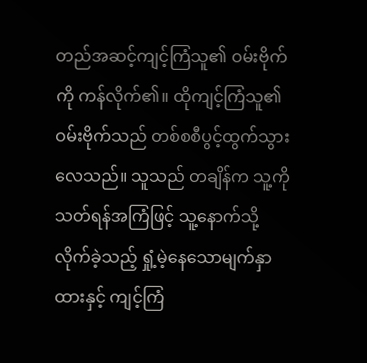တည်အဆင့်ကျင့်ကြံသူ၏ ဝမ်းဗိုက်ကို ကန်လိုက်၏။ ထိုကျင့်ကြံသူ၏ ဝမ်းဗိုက်သည် တစ်စစီပွင့်ထွက်သွားလေသည်။ သူသည် တချိန်က သူ့ကိုသတ်ရန်အကြံဖြင့် သူ့နောက်သို့လိုက်ခဲ့သည့် ရှုံ့မဲ့နေသောမျက်နှာထားနှင့် ကျင့်ကြံ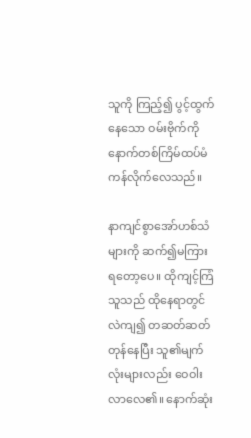သူကို ကြည့်၍ ပွင့်ထွက်နေသော ဝမ်းဗိုက်ကို နောက်တစ်ကြိမ်ထပ်မံကန်လိုက်လေသည်။

နာကျင်စွာအော်ဟစ်သံများကို ဆက်၍မကြားရတော့ပေ။ ထိုကျင့်ကြံသူသည် ထိုနေရာတွင် လဲကျ၍ တဆတ်ဆတ်တုန်နေပြီး သူ၏မျက်လုံးများလည်း ဝေဝါးလာလေ၏။ နောက်ဆုံး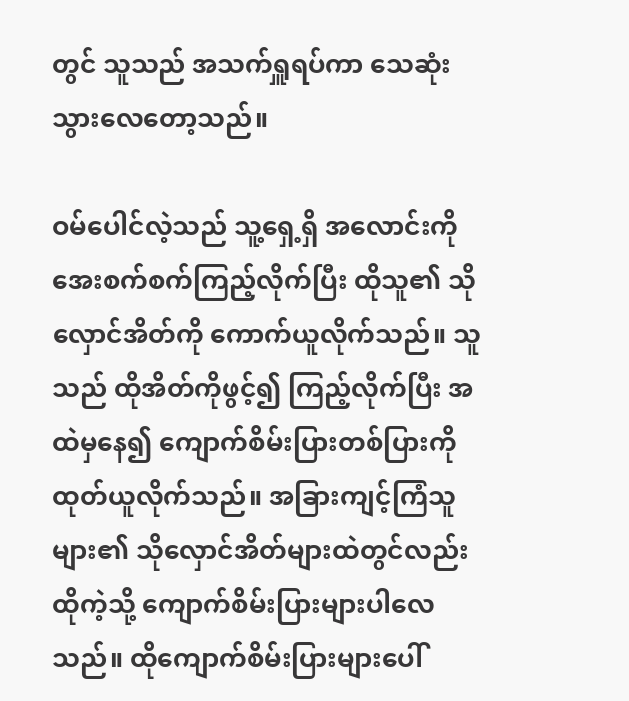တွင် သူသည် အသက်ရှူရပ်ကာ သေဆုံးသွားလေတော့သည်။

ဝမ်ပေါင်လဲ့သည် သူ့ရှေ့ရှိ အလောင်းကို အေးစက်စက်ကြည့်လိုက်ပြီး ထိုသူ၏ သိုလှောင်အိတ်ကို ကောက်ယူလိုက်သည်။ သူသည် ထိုအိတ်ကိုဖွင့်၍ ကြည့်လိုက်ပြီး အထဲမှနေ၍ ကျောက်စိမ်းပြားတစ်ပြားကို ထုတ်ယူလိုက်သည်။ အခြားကျင့်ကြံသူများ၏ သိုလှောင်အိတ်များထဲတွင်လည်း ထိုကဲ့သို့ ကျောက်စိမ်းပြားများပါလေသည်။ ထိုကျောက်စိမ်းပြားများပေါ်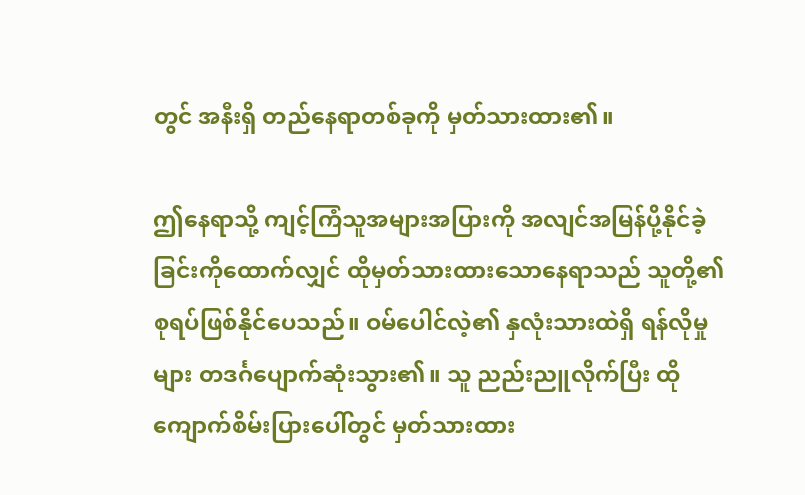တွင် အနီးရှိ တည်နေရာတစ်ခုကို မှတ်သားထား၏။

ဤနေရာသို့ ကျင့်ကြံသူအများအပြားကို အလျင်အမြန်ပို့နိုင်ခဲ့ခြင်းကိုထောက်လျှင် ထိုမှတ်သားထားသောနေရာသည် သူတို့၏ စုရပ်ဖြစ်နိုင်ပေသည်။ ဝမ်ပေါင်လဲ့၏ နှလုံးသားထဲရှိ ရန်လိုမှုများ တဒင်္ဂပျောက်ဆုံးသွား၏။ သူ ညည်းညူလိုက်ပြီး ထိုကျောက်စိမ်းပြားပေါ်တွင် မှတ်သားထား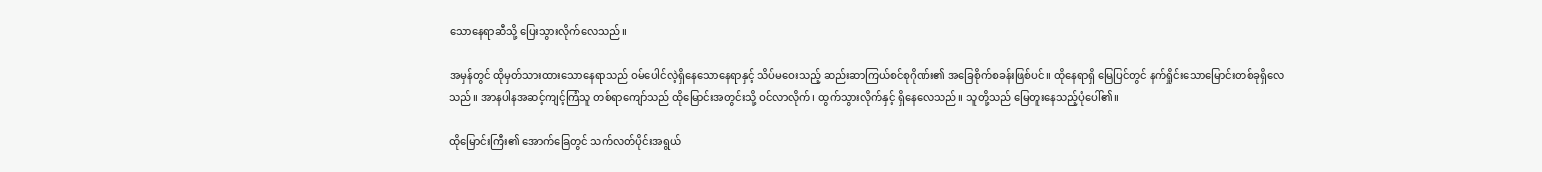သောနေရာဆီသို့ ပြေးသွားလိုက်လေသည်။

အမှန်တွင် ထိုမှတ်သားထားသောနေရာသည် ဝမ်ပေါင်လဲ့ရှိနေသောနေရာနှင့် သိပ်မဝေးသည့် ဆည်းဆာကြယ်စင်စုဂိုဏ်း၏ အခြေစိုက်စခန်းဖြစ်ပင်။ ထိုနေရာရှိ မြေပြင်တွင် နက်ရှိုင်းသောမြောင်းတစ်ခုရှိလေသည်။ အာနပါနအဆင့်ကျင့်ကြံသူ တစ်ရာကျော်သည် ထိုမြောင်းအတွင်းသို့ ဝင်လာလိုက်၊ ထွက်သွားလိုက်နှင့် ရှိနေလေသည်။ သူတို့သည် မြေတူးနေသည့်ပုံပေါ်၏။

ထိုမြောင်းကြီး၏ အောက်ခြေတွင် သက်လတ်ပိုင်းအရွယ်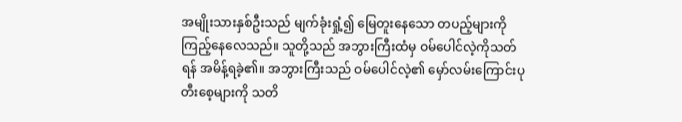အမျိုးသားနှစ်ဦးသည် မျက်ခုံးရှုံ့၍ မြေတူးနေသော တပည့်များကို ကြည့်နေလေသည်။ သူတို့သည် အဘွားကြီးထံမှ ဝမ်ပေါင်လဲ့ကိုသတ်ရန် အမိန့်ရခဲ့၏။ အဘွားကြီးသည် ဝမ်ပေါင်လဲ့၏ မှော်လမ်းကြောင်းပုတီးစေ့များကို သတိ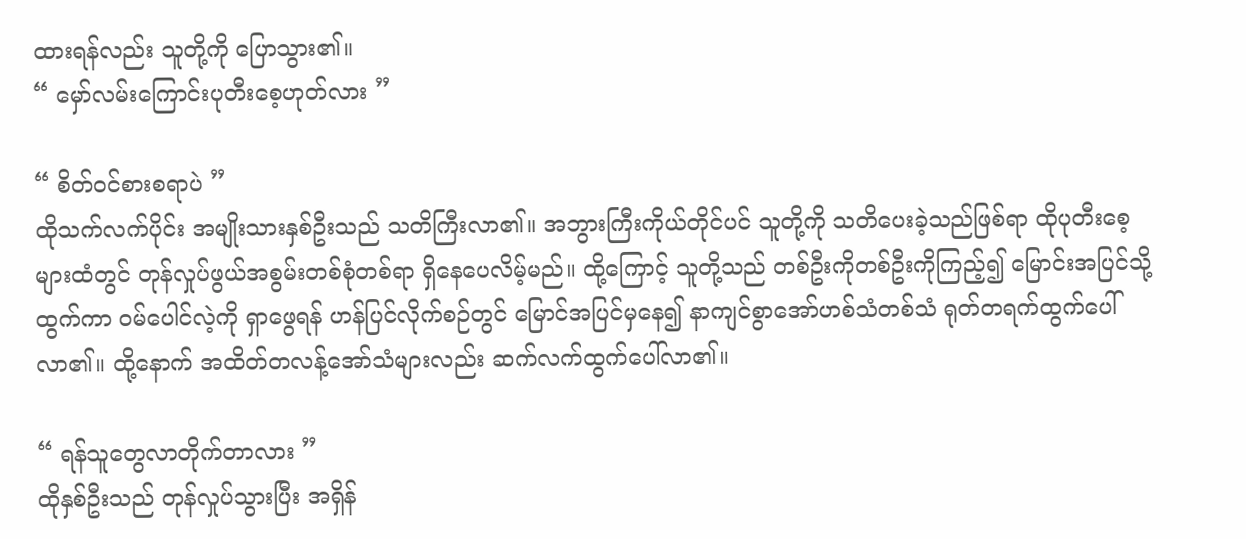ထားရန်လည်း သူတို့ကို ပြောသွား၏။
“ မှော်လမ်းကြောင်းပုတီးစေ့ဟုတ်လား ”

“ စိတ်ဝင်စားစရာပဲ ”
ထိုသက်လက်ပိုင်း အမျိုးသားနှစ်ဦးသည် သတိကြီးလာ၏။ အဘွားကြီးကိုယ်တိုင်ပင် သူတို့ကို သတိပေးခဲ့သည်ဖြစ်ရာ ထိုပုတီးစေ့များထံတွင် တုန်လှုပ်ဖွယ်အစွမ်းတစ်စုံတစ်ရာ ရှိနေပေလိမ့်မည်။ ထို့ကြောင့် သူတို့သည် တစ်ဦးကိုတစ်ဦးကိုကြည့်၍ မြောင်းအပြင်သို့ထွက်ကာ ဝမ်ပေါင်လဲ့ကို ရှာဖွေရန် ဟန်ပြင်လိုက်စဉ်တွင် မြောင်အပြင်မှနေ၍ နာကျင်စွာအော်ဟစ်သံတစ်သံ ရုတ်တရက်ထွက်ပေါ်လာ၏။ ထို့နောက် အထိတ်တလန့်အော်သံများလည်း ဆက်လက်ထွက်ပေါ်လာ၏။

“ ရန်သူတွေလာတိုက်တာလား ”
ထိုနှစ်ဦးသည် တုန်လှုပ်သွားပြီး အရှိန်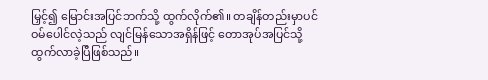မြှင့်၍ မြောင်းအပြင်ဘက်သို့ ထွက်လိုက်၏။ တချိန်တည်းမှာပင် ဝမ်ပေါင်လဲ့သည် လျင်မြန်‌သောအရှိန်ဖြင့် တောအုပ်အပြင်သို့ ထွက်လာခဲ့ပြီဖြစ်သည်။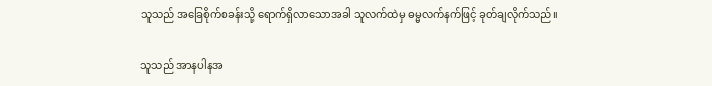သူသည် အခြေစိုက်စခန်းသို့ ရောက်ရှိလာသောအခါ သူလက်ထဲမှ ဓမ္မလက်နက်ဖြင့် ခုတ်ချလိုက်သည်။

သူသည် အာနပါနအ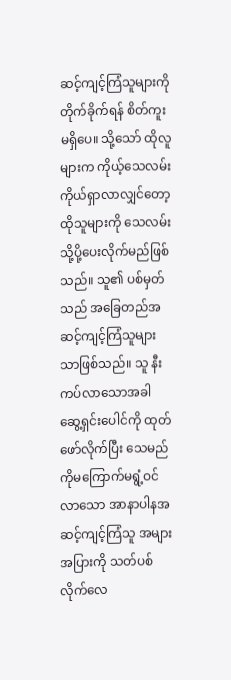ဆင့်ကျင့်ကြံသူများကို တိုက်ခိုက်ရန် စိတ်ကူးမရှိပေ။ သို့သော် ထိုလူများက ကိုယ့်သေလမ်းကိုယ်ရှာလာလျှင်တော့ ထိုသူများကို သေလမ်းသို့ပို့ပေးလိုက်မည်ဖြစ်သည်။ သူ၏ ပစ်မှတ်သည် အခြေတည်အဆင့်ကျင့်ကြံသူများသာဖြစ်သည်။ သူ နီးကပ်လာသောအခါ ဆွေ့ရှင်းပေါင်ကို ထုတ်ဖော်လိုက်ပြီး သေမည်ကိုမကြောက်မရွံ့ဝင်လာသော အာနာပါနအဆင့်ကျင့်ကြံသူ အများအပြားကို သတ်ပစ်လိုက်လေ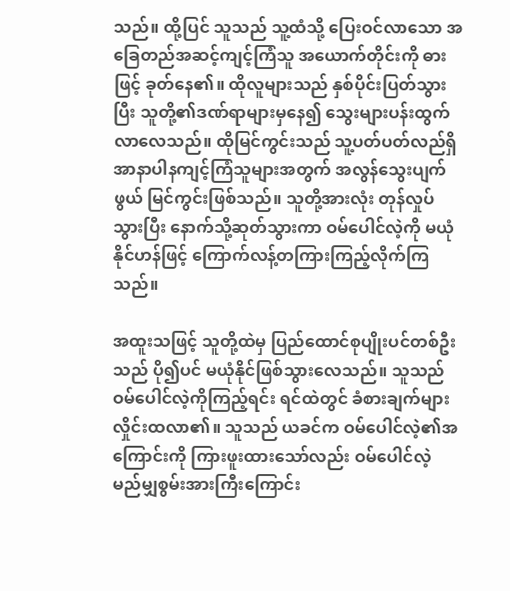သည်။ ထို့ပြင် သူသည် သူ့ထံသို့ ပြေးဝင်လာသော အခြေတည်အဆင့်ကျင့်ကြံသူ အယောက်တိုင်းကို ဓားဖြင့် ခုတ်နေ၏။ ထိုလူများသည် နှစ်ပိုင်းပြတ်သွားပြီး သူတို့၏ဒဏ်ရာများမှနေ၍ သွေးများပန်းထွက်လာလေသည်။ ထိုမြင်ကွင်းသည် သူ့ပတ်ပတ်လည်ရှိ အာနာပါနကျင့်ကြံသူများအတွက် အလွန်သွေးပျက်ဖွယ် မြင်ကွင်းဖြစ်သည်။ သူတို့အားလုံး တုန်လှုပ်သွားပြီး နောက်သို့ဆုတ်သွားကာ ဝမ်ပေါင်လဲ့ကို မယုံနိုင်ဟန်ဖြင့် ကြောက်လန့်တကြားကြည့်လိုက်ကြသည်။

အထူးသဖြင့် သူတို့ထဲမှ ပြည်ထောင်စုပျိုးပင်တစ်ဦးသည် ပို၍ပင် မယုံနိုင်ဖြစ်သွားလေသည်။ သူသည် ဝမ်ပေါင်လဲ့ကိုကြည့်ရင်း ရင်ထဲတွင် ခံစားချက်များ လှိုင်းထလာ၏။ သူသည် ယခင်က ဝမ်ပေါင်လဲ့၏အကြောင်းကို ကြားဖူးထားသော်လည်း ဝမ်‌ပေါင်လဲ့ မည်မျှစွမ်းအားကြီးကြောင်း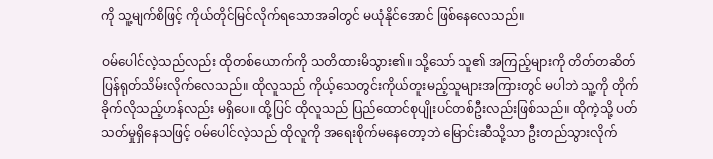ကို သူ့မျက်စိဖြင့် ကိုယ်တိုင်မြင်လိုက်ရသောအခါတွင် မယုံနိုင်အောင် ဖြစ်နေလေသည်။

ဝမ်ပေါင်လဲ့သည်လည်း ထိုတစ်ယောက်ကို သတိထားမိသွား၏။ သို့သော် သူ၏ အကြည့်များကို တိတ်တဆိတ်ပြန်ရုတ်သိမ်းလိုက်လေသည်။ ထိုလူသည် ကိုယ့်သေတွင်းကိုယ်တူးမည့်သူများအကြားတွင် မပါဘဲ သူ့ကို တိုက်ခိုက်လိုသည့်ဟန်လည်း မရှိပေ။ ထို့ပြင် ထိုလူသည် ပြည်ထောင်စုပျိုးပင်တစ်ဦးလည်းဖြစ်သည်။ ထိုကဲ့သို့ ပတ်သတ်မှုရှိနေသဖြင့် ဝမ်ပေါင်လဲ့သည် ထိုလူကို အရေးစိုက်မနေ‌တော့ဘဲ မြောင်းဆီသို့သာ ဦးတည်သွားလိုက်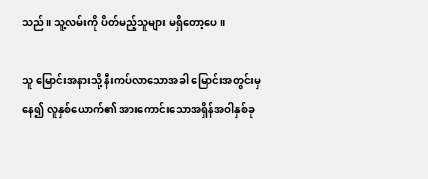သည်။ သူ့လမ်းကို ပိတ်မည့်သူများ မရှိတော့ပေ။

သူ မြောင်းအနားသို့ နီးကပ်လာသောအခါ မြောင်းအတွင်းမှနေ၍ လူနှစ်ယောက်၏ အားကောင်းသောအရှိန်အဝါနှစ်ခု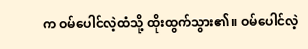က ဝမ်ပေါင်လဲ့ထံသို့ ထိုးထွက်သွား၏။ ဝမ်ပေါင်လဲ့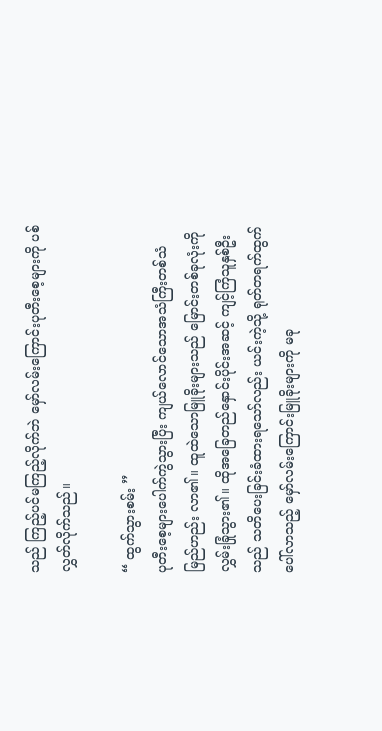သည် ကြည့်ပင်မကြည့်လိုက်ဘဲ မှော်လမ်းကြောင်းပုတီးစေ့များကို ပစ်လွှတ်လိုက်သည်။

“ ထွက်သွားစမ်း ”
ပုတီးစေ့များပေါက်ကွဲသွားပြီး ကျယ်လောင်သောအသံကြီးတစ်သံ မြည်ဟည်း လာ၏။ ထူထဲသောမြူခိုးများသည် မြောင်းတစ်ခုလုံးကို လွှမ်းခြုံသွား၏။ ထိုအခြေတည်နှောင်းပိုင်းအဆင့် ကျင့်ကြံသူနှစ်ဦးသည် သတိပေးခြင်းခံထားရသော်လည်း ယင်းကဲ့သို့ ရုတ်တရက်ထွက်ပေါ်လာသည့် မှော်လမ်းကြောင်းမြူခိုးများကို မခု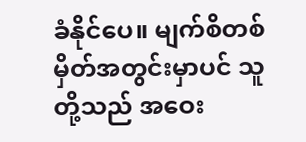ခံနိုင်ပေ။ မျက်စိတစ်မှိတ်အတွင်းမှာပင် သူတို့သည် အဝေး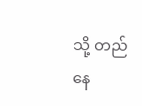သို့ တည်နေ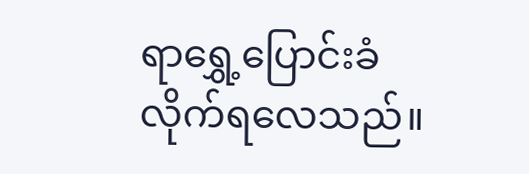ရာ‌ရွှေ့ပြောင်းခံလိုက်ရလေသည်။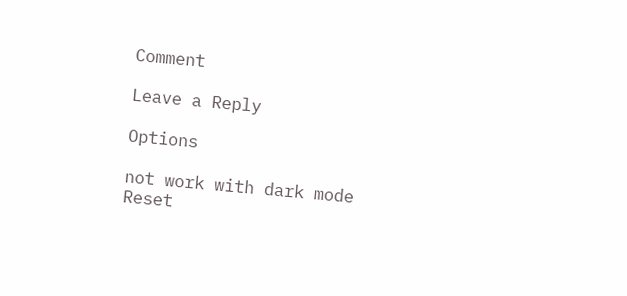Comment

Leave a Reply

Options

not work with dark mode
Reset